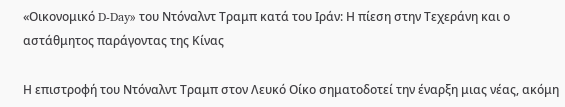«Οικονομικό D-Day» του Ντόναλντ Τραμπ κατά του Ιράν: Η πίεση στην Τεχεράνη και ο αστάθμητος παράγοντας της Κίνας

Η επιστροφή του Ντόναλντ Τραμπ στον Λευκό Οίκο σηματοδοτεί την έναρξη μιας νέας, ακόμη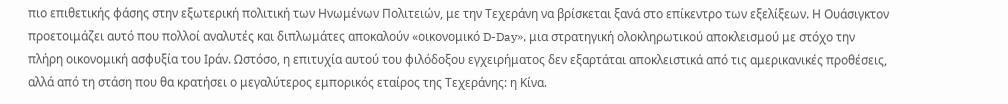πιο επιθετικής φάσης στην εξωτερική πολιτική των Ηνωμένων Πολιτειών, με την Τεχεράνη να βρίσκεται ξανά στο επίκεντρο των εξελίξεων. Η Ουάσιγκτον προετοιμάζει αυτό που πολλοί αναλυτές και διπλωμάτες αποκαλούν «οικονομικό D-Day», μια στρατηγική ολοκληρωτικού αποκλεισμού με στόχο την πλήρη οικονομική ασφυξία του Ιράν. Ωστόσο, η επιτυχία αυτού του φιλόδοξου εγχειρήματος δεν εξαρτάται αποκλειστικά από τις αμερικανικές προθέσεις, αλλά από τη στάση που θα κρατήσει ο μεγαλύτερος εμπορικός εταίρος της Τεχεράνης: η Κίνα.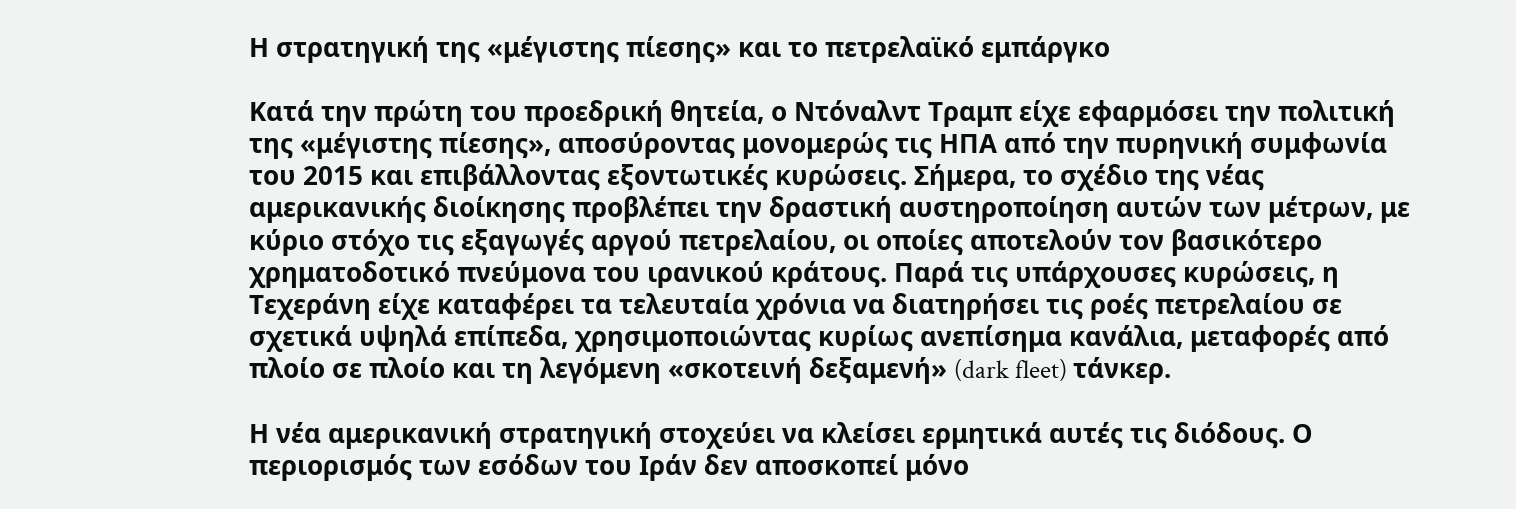Η στρατηγική της «μέγιστης πίεσης» και το πετρελαϊκό εμπάργκο

Κατά την πρώτη του προεδρική θητεία, ο Ντόναλντ Τραμπ είχε εφαρμόσει την πολιτική της «μέγιστης πίεσης», αποσύροντας μονομερώς τις ΗΠΑ από την πυρηνική συμφωνία του 2015 και επιβάλλοντας εξοντωτικές κυρώσεις. Σήμερα, το σχέδιο της νέας αμερικανικής διοίκησης προβλέπει την δραστική αυστηροποίηση αυτών των μέτρων, με κύριο στόχο τις εξαγωγές αργού πετρελαίου, οι οποίες αποτελούν τον βασικότερο χρηματοδοτικό πνεύμονα του ιρανικού κράτους. Παρά τις υπάρχουσες κυρώσεις, η Τεχεράνη είχε καταφέρει τα τελευταία χρόνια να διατηρήσει τις ροές πετρελαίου σε σχετικά υψηλά επίπεδα, χρησιμοποιώντας κυρίως ανεπίσημα κανάλια, μεταφορές από πλοίο σε πλοίο και τη λεγόμενη «σκοτεινή δεξαμενή» (dark fleet) τάνκερ.

Η νέα αμερικανική στρατηγική στοχεύει να κλείσει ερμητικά αυτές τις διόδους. Ο περιορισμός των εσόδων του Ιράν δεν αποσκοπεί μόνο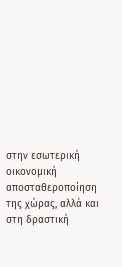στην εσωτερική οικονομική αποσταθεροποίηση της χώρας, αλλά και στη δραστική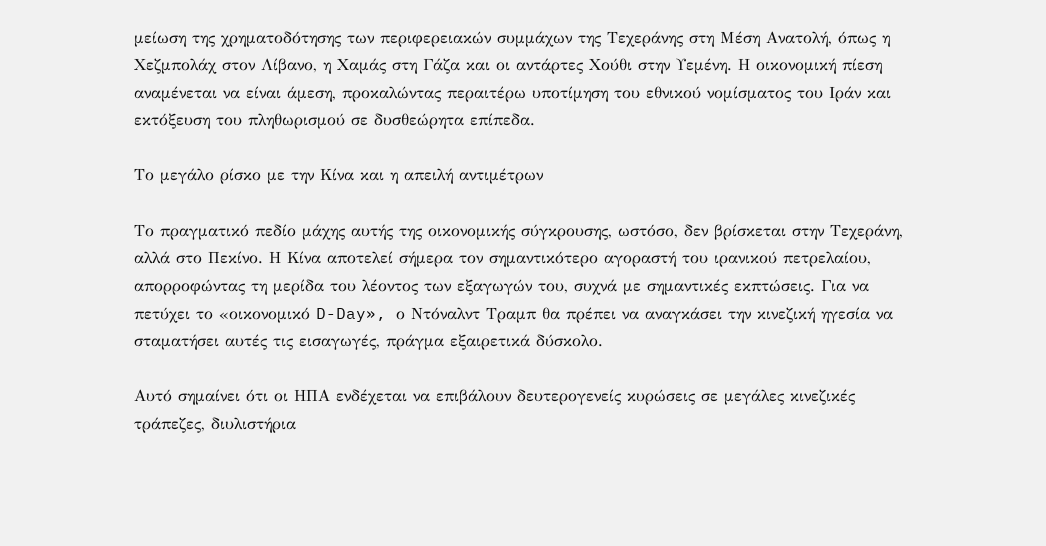μείωση της χρηματοδότησης των περιφερειακών συμμάχων της Τεχεράνης στη Μέση Ανατολή, όπως η Χεζμπολάχ στον Λίβανο, η Χαμάς στη Γάζα και οι αντάρτες Χούθι στην Υεμένη. Η οικονομική πίεση αναμένεται να είναι άμεση, προκαλώντας περαιτέρω υποτίμηση του εθνικού νομίσματος του Ιράν και εκτόξευση του πληθωρισμού σε δυσθεώρητα επίπεδα.

Το μεγάλο ρίσκο με την Κίνα και η απειλή αντιμέτρων

Το πραγματικό πεδίο μάχης αυτής της οικονομικής σύγκρουσης, ωστόσο, δεν βρίσκεται στην Τεχεράνη, αλλά στο Πεκίνο. Η Κίνα αποτελεί σήμερα τον σημαντικότερο αγοραστή του ιρανικού πετρελαίου, απορροφώντας τη μερίδα του λέοντος των εξαγωγών του, συχνά με σημαντικές εκπτώσεις. Για να πετύχει το «οικονομικό D-Day», ο Ντόναλντ Τραμπ θα πρέπει να αναγκάσει την κινεζική ηγεσία να σταματήσει αυτές τις εισαγωγές, πράγμα εξαιρετικά δύσκολο.

Αυτό σημαίνει ότι οι ΗΠΑ ενδέχεται να επιβάλουν δευτερογενείς κυρώσεις σε μεγάλες κινεζικές τράπεζες, διυλιστήρια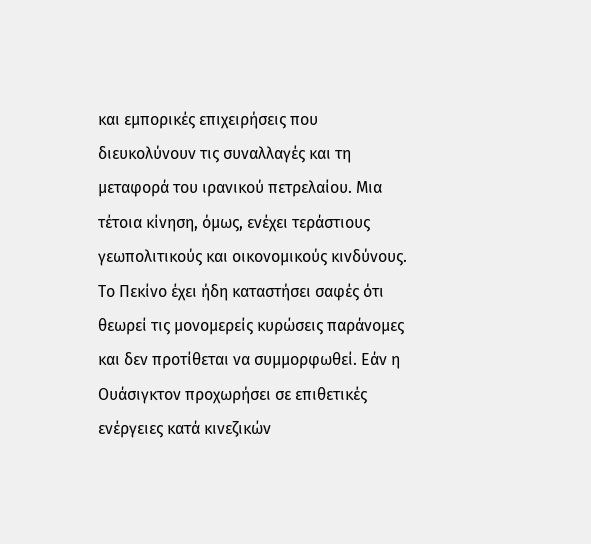και εμπορικές επιχειρήσεις που διευκολύνουν τις συναλλαγές και τη μεταφορά του ιρανικού πετρελαίου. Μια τέτοια κίνηση, όμως, ενέχει τεράστιους γεωπολιτικούς και οικονομικούς κινδύνους. Το Πεκίνο έχει ήδη καταστήσει σαφές ότι θεωρεί τις μονομερείς κυρώσεις παράνομες και δεν προτίθεται να συμμορφωθεί. Εάν η Ουάσιγκτον προχωρήσει σε επιθετικές ενέργειες κατά κινεζικών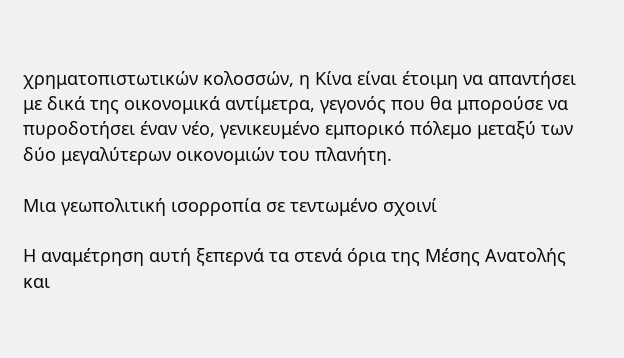χρηματοπιστωτικών κολοσσών, η Κίνα είναι έτοιμη να απαντήσει με δικά της οικονομικά αντίμετρα, γεγονός που θα μπορούσε να πυροδοτήσει έναν νέο, γενικευμένο εμπορικό πόλεμο μεταξύ των δύο μεγαλύτερων οικονομιών του πλανήτη.

Μια γεωπολιτική ισορροπία σε τεντωμένο σχοινί

Η αναμέτρηση αυτή ξεπερνά τα στενά όρια της Μέσης Ανατολής και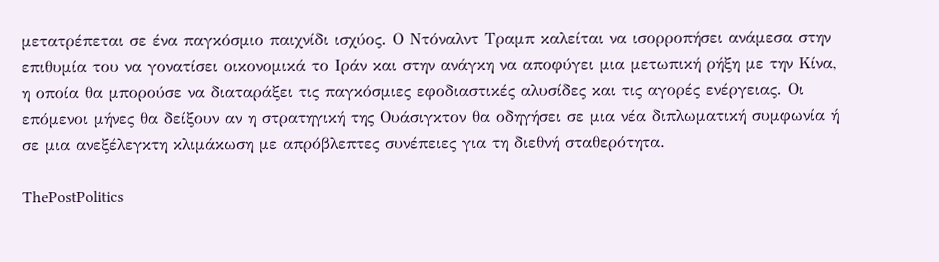μετατρέπεται σε ένα παγκόσμιο παιχνίδι ισχύος. Ο Ντόναλντ Τραμπ καλείται να ισορροπήσει ανάμεσα στην επιθυμία του να γονατίσει οικονομικά το Ιράν και στην ανάγκη να αποφύγει μια μετωπική ρήξη με την Κίνα, η οποία θα μπορούσε να διαταράξει τις παγκόσμιες εφοδιαστικές αλυσίδες και τις αγορές ενέργειας. Οι επόμενοι μήνες θα δείξουν αν η στρατηγική της Ουάσιγκτον θα οδηγήσει σε μια νέα διπλωματική συμφωνία ή σε μια ανεξέλεγκτη κλιμάκωση με απρόβλεπτες συνέπειες για τη διεθνή σταθερότητα.

ThePostPolitics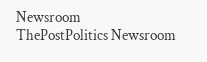Newsroom
ThePostPolitics Newsroom